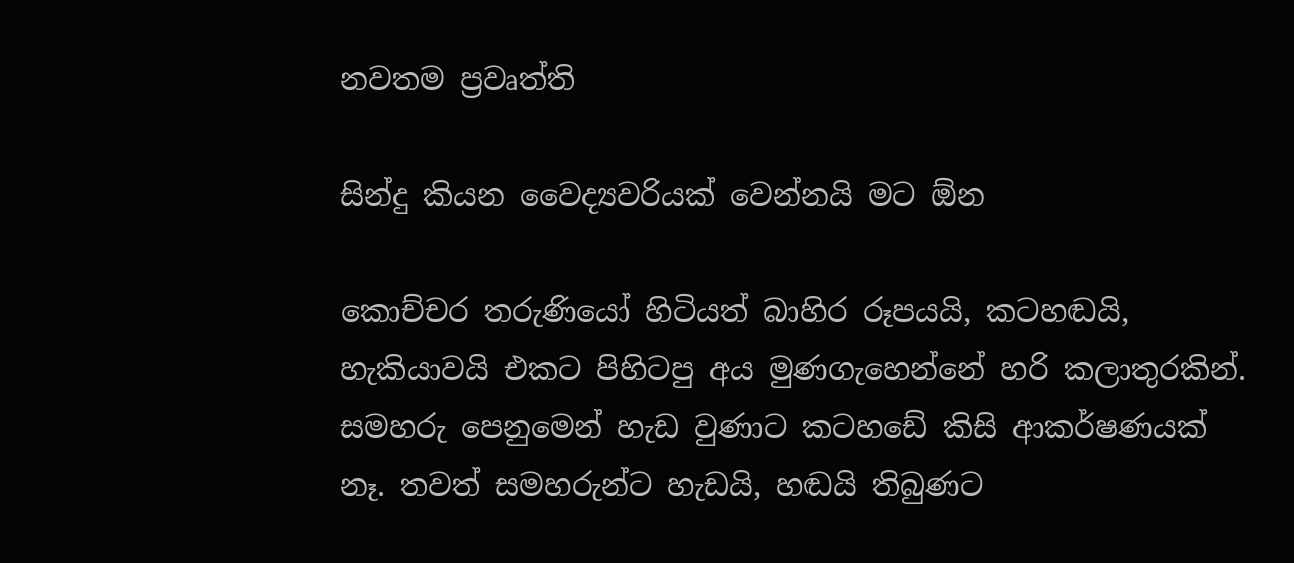නවතම ප්‍රවෘත්ති

සින්දු කියන වෛද්‍යවරියක් වෙන්නයි මට ඕන

කොච්චර තරුණියෝ හිටියත් බාහිර රූපයයි, කටහඬයි, හැකියාවයි එකට පිහිටපු අය මුණගැහෙන්නේ හරි කලාතුරකින්. සමහරු පෙනුමෙන් හැඩ වුණාට කටහඩේ කිසි ආකර්ෂණයක් නෑ. තවත් සමහරුන්ට හැඩයි, හඬයි තිබුණට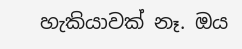හැකියාවක් නෑ. ඔය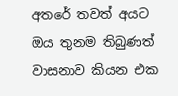අතරේ තවත් අයට ඔය තුනම තිබුණත් වාසනාව කියන එක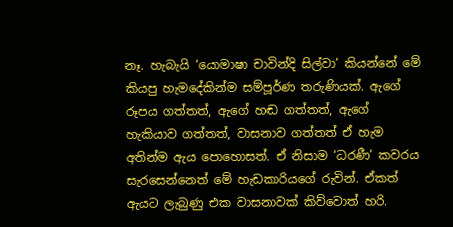නෑ. හැබැයි ‘යොමාෂා චාවින්දි සිල්වා’ කියන්නේ මේ කියපු හැමදේකින්ම සම්පූර්ණ තරුණියක්. ඇගේ රූපය ගත්තත්, ඇගේ හඬ ගත්තත්, ඇගේ හැකියාව ගත්තත්, වාසනාව ගත්තත් ඒ හැම අතින්ම ඇය පොහොසත්. ඒ නිසාම ‘ධරණී’ කවරය සැරසෙන්නෙත් මේ හැඩකාරියගේ රුවින්. ඒකත් ඇයට ලැබුණු එක වාසනාවක් කිව්වොත් හරි.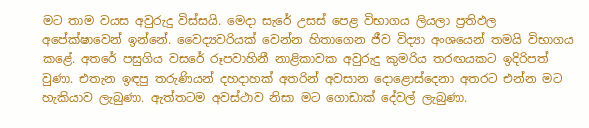මට තාම වයස අවුරුදු විස්සයි. මෙදා සැරේ උසස් පෙළ විභාගය ලියලා ප්‍රතිඵල අපේක්ෂාවෙන් ඉන්නේ. වෛද්‍යවරියක් වෙන්න හිතාගෙන ජීව විද්‍යා අංශයෙන් තමයි විභාගය කළේ. අතරේ පසුගිය වසරේ රූපවාහිනී නාළිකාවක අවුරුදු කුමරිය තරඟයකට ඉදිරිපත් වුණා. එතැන ඉඳපු තරුණියන් දහදාහක් අතරින් අවසාන දොළොස්දෙනා අතරට එන්න මට හැකියාව ලැබුණා. ඇත්තටම අවස්ථාව නිසා මට ගොඩාක් දේවල් ලැබුණා.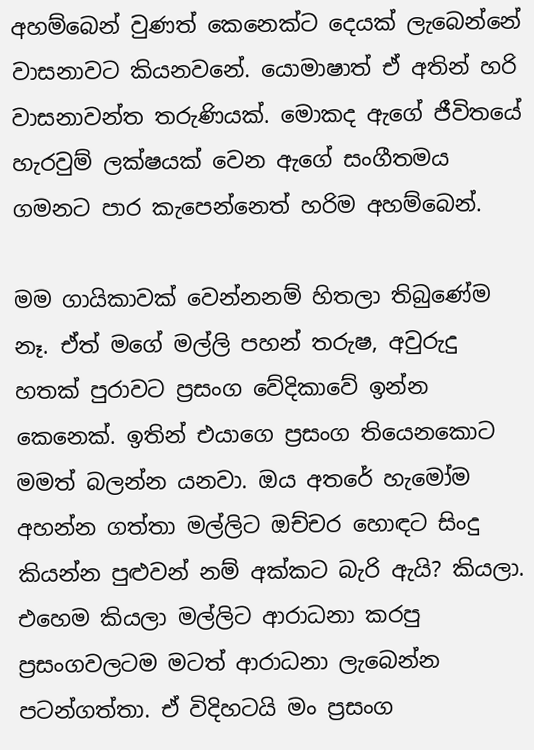අහම්බෙන් වුණත් කෙනෙක්ට දෙයක් ලැබෙන්නේ වාසනාවට කියනවනේ. යොමාෂාත් ඒ අතින් හරි වාසනාවන්ත තරුණියක්. මොකද ඇගේ ජීවිතයේ හැරවුම් ලක්ෂයක් වෙන ඇගේ සංගීතමය ගමනට පාර කැපෙන්නෙත් හරිම අහම්බෙන්.

මම ගායිකාවක් වෙන්නනම් හිතලා තිබුණේම නෑ. ඒත් මගේ මල්ලි පහන් තරුෂ, අවුරුදු හතක් පුරාවට ප්‍රසංග වේදිකාවේ ඉන්න කෙනෙක්. ඉතින් එයාගෙ ප්‍රසංග තියෙනකොට මමත් බලන්න යනවා. ඔය අතරේ හැමෝම අහන්න ගත්තා මල්ලිට ඔච්චර හොඳට සිංදු කියන්න පුළුවන් නම් අක්කට බැරි ඇයි? කියලා. එහෙම කියලා මල්ලිට ආරාධනා කරපු ප්‍රසංගවලටම මටත් ආරාධනා ලැබෙන්න පටන්ගත්තා. ඒ විදිහටයි මං ප්‍රසංග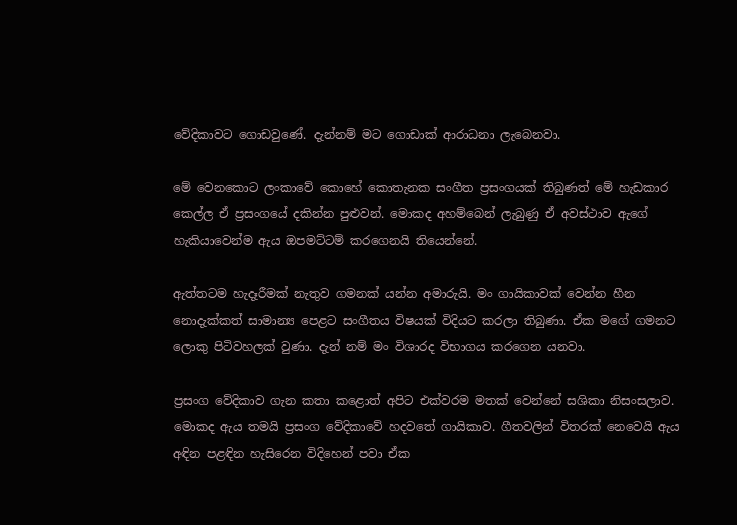වේදිකාවට ගොඩවුණේ. දැන්නම් මට ගොඩාක් ආරාධනා ලැබෙනවා.

මේ වෙනකොට ලංකාවේ කොහේ කොතැනක සංගීත ප්‍රසංගයක් තිබුණත් මේ හැඩකාර කෙල්ල ඒ ප්‍රසංගයේ දකින්න පුළුවන්. මොකද අහම්බෙන් ලැබුණු ඒ අවස්ථාව ඇගේ හැකියාවෙන්ම ඇය ඔපමට්ටම් කරගෙනයි තියෙන්නේ.

ඇත්තටම හැදෑරීමක් නැතුව ගමනක් යන්න අමාරුයි. මං ගායිකාවක් වෙන්න හීන නොදැක්කත් සාමාන්‍ය පෙළට සංගීතය විෂයක් විදියට කරලා තිබුණා. ඒක මගේ ගමනට ලොකු පිටිවහලක් වුණා. දැන් නම් මං විශාරද විභාගය කරගෙන යනවා.

ප්‍රසංග වේදිකාව ගැන කතා කළොත් අපිට එක්වරම මතක් වෙන්නේ සශිකා නිසංසලාව. මොකද ඇය තමයි ප්‍රසංග වේදිකාවේ හදවතේ ගායිකාව. ගීතවලින් විතරක් නෙවෙයි ඇය අඳින පළඳින හැසිරෙන විදිහෙන් පවා ඒක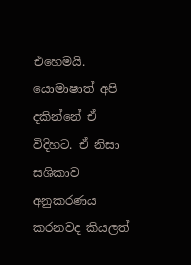එහෙමයි. යොමාෂාත් අපි දකින්නේ ඒ විදිහට. ඒ නිසා සශිකාව අනුකරණය කරනවද කියලත්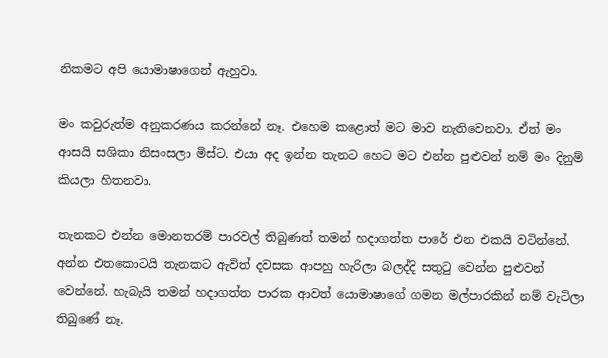නිකමට අපි යොමාෂාගෙන් ඇහුවා.

මං කවුරුත්ම අනුකරණය කරන්නේ නෑ. එහෙම කළොත් මට මාව නැතිවෙනවා. ඒත් මං ආසයි සශිකා නිසංසලා මිස්ට. එයා අද ඉන්න තැනට හෙට මට එන්න පුළුවන් නම් මං දිනුම් කියලා හිතනවා.

තැනකට එන්න මොනතරම් පාරවල් තිබුණත් තමන් හදාගත්ත පාරේ එන එකයි වටින්නේ. අන්න එතකොටයි තැනකට ඇවිත් දවසක ආපහු හැරිලා බලද්දි සතුටු වෙන්න පුළුවන් වෙන්නේ. හැබැයි තමන් හදාගත්ත පාරක ආවත් යොමාෂාගේ ගමන මල්පාරකින් නම් වැටිලා තිබුණේ නෑ.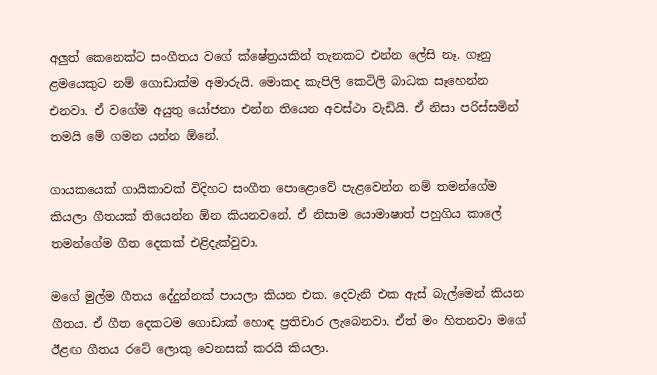අලුත් කෙනෙක්ට සංගීතය වගේ ක්ෂේත්‍රයකින් තැනකට එන්න ලේසි නෑ. ගෑනු ළමයෙකුට නම් ගොඩාක්ම අමාරුයි. මොකද කැපිලි කෙටිලි බාධක සෑහෙන්න එනවා. ඒ වගේම අයුතු යෝජනා එන්න තියෙන අවස්ථා වැඩියි. ඒ නිසා පරිස්සමින් තමයි මේ ගමන යන්න ඕනේ.

ගායකයෙක් ගායිකාවක් විදිහට සංගීත පොළොවේ පැළවෙන්න නම් තමන්ගේම කියලා ගීතයක් තියෙන්න ඕන කියනවනේ. ඒ නිසාම යොමාෂාත් පහුගිය කාලේ තමන්ගේම ගීත දෙකක් එළිදැක්වුවා.

මගේ මුල්ම ගීතය දේදුන්නක් පායලා කියන එක. දෙවැනි එක ඇස් බැල්මෙන් කියන ගීතය. ඒ ගීත දෙකටම ගොඩාක් හොඳ ප්‍රතිචාර ලැබෙනවා. ඒත් මං හිතනවා මගේ ඊළඟ ගීතය රටේ ලොකු වෙනසක් කරයි කියලා.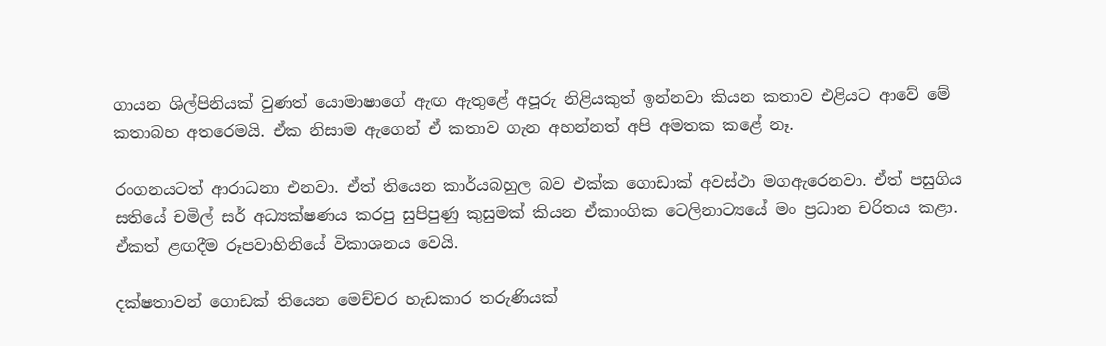ගායන ශිල්පිනියක් වුණත් යොමාෂාගේ ඇඟ ඇතුළේ අපූරු නිළියකුත් ඉන්නවා කියන කතාව එළියට ආවේ මේ කතාබහ අතරෙමයි. ඒක නිසාම ඇගෙන් ඒ කතාව ගැන අහන්නත් අපි අමතක කළේ නෑ.

රංගනයටත් ආරාධනා එනවා. ඒත් තියෙන කාර්යබහුල බව එක්ක ගොඩාක් අවස්ථා මගඇරෙනවා. ඒත් පසුගිය සතියේ චමිල් සර් අධ්‍යක්ෂණය කරපු සුපිපුණු කුසුමක් කියන ඒකාංගික ටෙලිනාට්‍යයේ මං ප්‍රධාන චරිතය කළා. ඒකත් ළඟදීම රූපවාහිනියේ විකාශනය වෙයි.

දක්ෂතාවන් ගොඩක් තියෙන මෙච්චර හැඩකාර තරුණියක්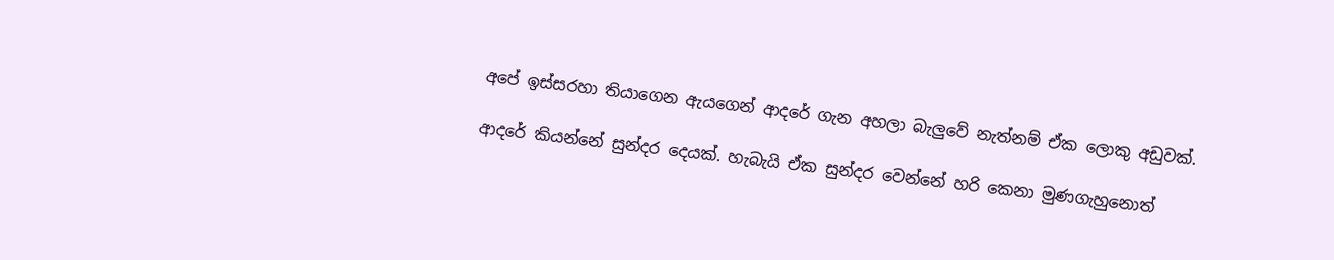අපේ ඉස්සරහා තියාගෙන ඇයගෙන් ආදරේ ගැන අහලා බැලුවේ නැත්නම් ඒක ලොකු අඩුවක්.

ආදරේ කියන්නේ සුන්දර දෙයක්. හැබැයි ඒක සුන්දර වෙන්නේ හරි කෙනා මුණගැහුනොත්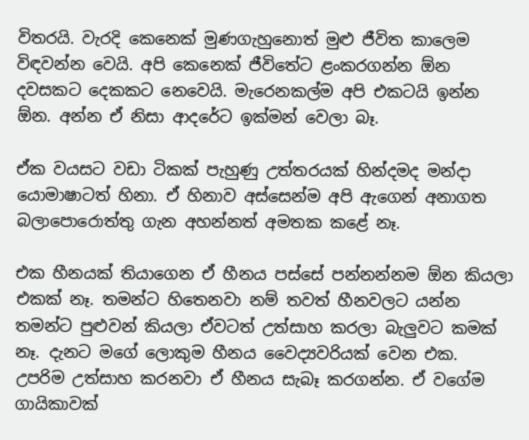විතරයි. වැරදි කෙනෙක් මුණගැහුනොත් මුළු ජීවිත කාලෙම විඳවන්න වෙයි. අපි කෙනෙක් ජීවිතේට ළංකරගන්න ඕන දවසකට දෙකකට නෙවෙයි. මැරෙනකල්ම අපි එකටයි ඉන්න ඕන. අන්න ඒ නිසා ආදරේට ඉක්මන් වෙලා බෑ.

ඒක වයසට වඩා ටිකක් පැහුණු උත්තරයක් හින්දමද මන්දා යොමාෂාටත් හිනා. ඒ හිනාව අස්සෙන්ම අපි ඇගෙන් අනාගත බලාපොරොත්තු ගැන අහන්නත් අමතක කළේ නෑ.

එක හීනයක් තියාගෙන ඒ හීනය පස්සේ පන්නන්නම ඕන කියලා එකක් නෑ. තමන්ට හිතෙනවා නම් තවත් හීනවලට යන්න තමන්ට පුළුවන් කියලා ඒවටත් උත්සාහ කරලා බැලුවට කමක් නෑ. දැනට මගේ ලොකුම හීනය වෛද්‍යවරියක් වෙන එක. උපරිම උත්සාහ කරනවා ඒ හීනය සැබෑ කරගන්න. ඒ වගේම ගායිකාවක්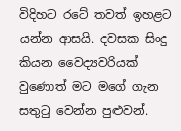විදිහට රටේ තවත් ඉහළට යන්න ආසයි. දවසක සිංදු කියන වෛද්‍යවරියක් වුණොත් මට මගේ ගැන සතුටු වෙන්න පුළුවන්.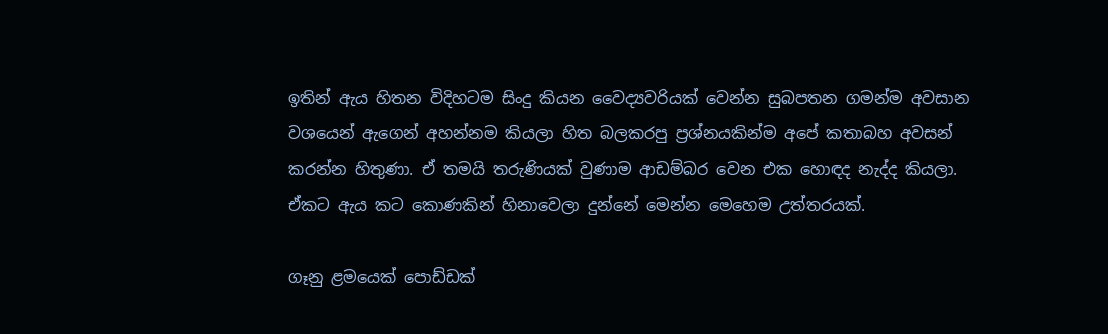ඉතින් ඇය හිතන විදිහටම සිංදු කියන වෛද්‍යවරියක් වෙන්න සුබපතන ගමන්ම අවසාන වශයෙන් ඇගෙන් අහන්නම කියලා හිත බලකරපු ප්‍රශ්නයකින්ම අපේ කතාබහ අවසන් කරන්න හිතුණා. ඒ තමයි තරුණියක් වුණාම ආඩම්බර වෙන එක හොඳද නැද්ද කියලා. ඒකට ඇය කට කොණකින් හිනාවෙලා දුන්නේ මෙන්න මෙහෙම උත්තරයක්.

ගෑනු ළමයෙක් පොඩ්ඩක්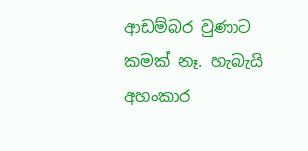ආඩම්බර වුණාට කමක් නෑ. හැබැයි අහංකාර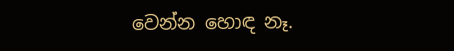වෙන්න හොඳ නෑ.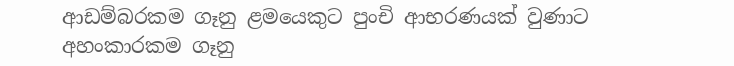ආඩම්බරකම ගෑනු ළමයෙකුට පුංචි ආභරණයක් වුණාට අහංකාරකම ගෑනු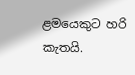ළමයෙකුට හරි කැතයි.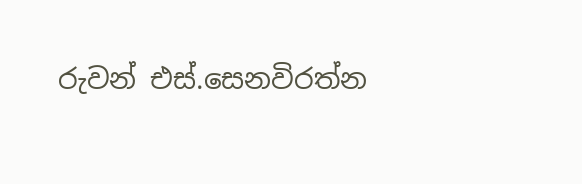රුවන් එස්.සෙනවිරත්න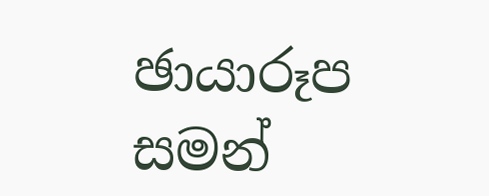ඡායාරූප සමන්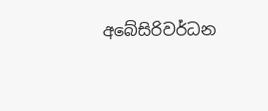අබේසිරිවර්ධන